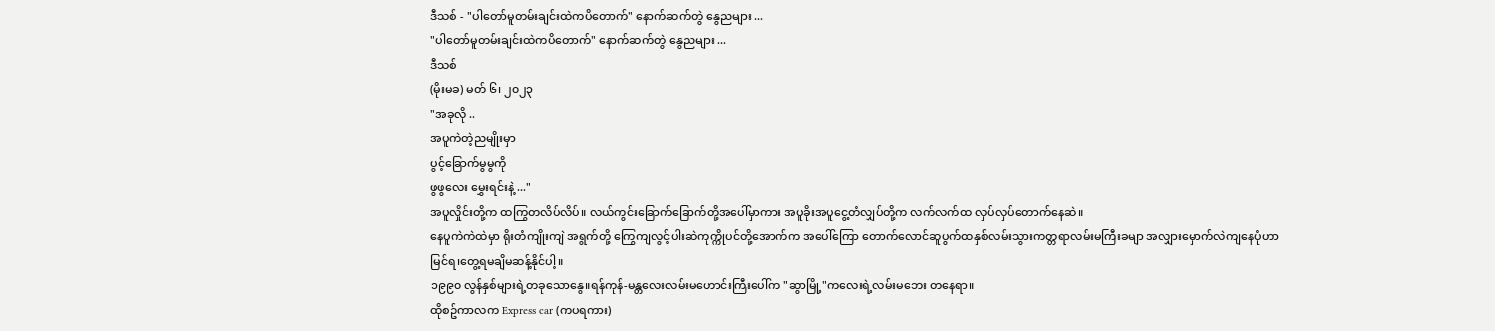ဒီသစ် - "ပါတော်မူတမ်းချင်းထဲကပိတောက်" နောက်ဆက်တွဲ နွေညများ ...
"ပါတော်မူတမ်းချင်းထဲကပိတောက်" နောက်ဆက်တွဲ နွေညများ ...
ဒီသစ်
(မိုးမခ) မတ် ၆၊ ၂၀၂၃
"အခုလို ..
အပူကဲတဲ့ညမျိုးမှာ
ပွင့်ခြောက်မွမွကို
ဖွဖွလေး မွှေးရင်းနဲ့ ..."
အပူလှိုင်းတို့က ထကြွတလိပ်လိပ်။ လယ်ကွင်းခြောက်ခြောက်တို့အပေါ်မှာကား အပူခိုးအပူငွေ့တံလျှပ်တို့က လက်လက်ထ လှပ်လှပ်တောက်နေဆဲ။
နေပူကဲကဲထဲမှာ ရိုးတံကျိုးကျဲ အရွက်တို့ ကြွေကျလွင့်ပါးဆဲကုက္ကိုပင်တို့အောက်က အပေါ်ကြော တောက်လောင်ဆူပွက်ထနှစ်လမ်းသွားကတ္တရာလမ်းမကြီးခမျာ အလျှားမှောက်လဲကျနေပုံဟာမြင်ရ၊တွေ့ရမချိမဆန့်နိုင်ပါ့။
၁၉၉၀ လွန်နှစ်များရဲ့တခုသောနွေ။ရန်ကုန်-မန္တလေးလမ်းမဟောင်းကြီးပေါ်က "ဆွာမြို့"ကလေးရဲ့လမ်းမဘေး တနေရာ။
ထိုစဥ်ကာလက Express car (ကပရကား)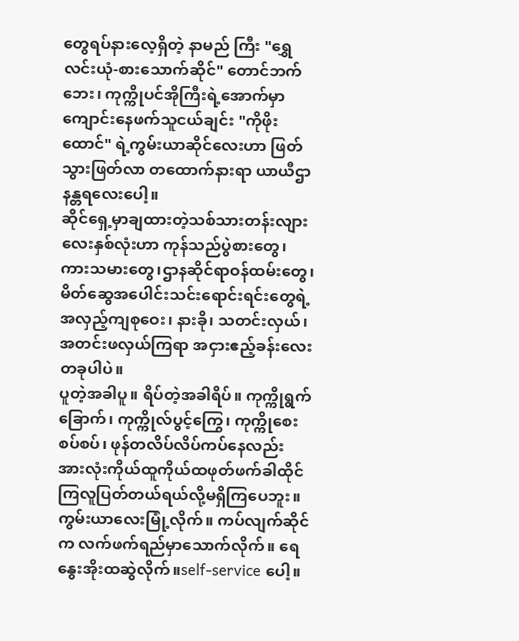တွေရပ်နားလေ့ရှိတဲ့ နာမည် ကြီး "ရွှေလင်းယုံ-စားသောက်ဆိုင်" တောင်ဘက်ဘေး၊ ကုက္ကိုပင်အိုကြီးရဲ့အောက်မှာ ကျောင်းနေဖက်သူငယ်ချင်း "ကိုဖိုးထောင်" ရဲ့ကွမ်းယာဆိုင်လေးဟာ ဖြတ်သွားဖြတ်လာ တထောက်နားရာ ယာယီဌာနန္တရလေးပေါ့။
ဆိုင်ရှေ့မှာချထားတဲ့သစ်သားတန်းလျားလေးနှစ်လုံးဟာ ကုန်သည်ပွဲစားတွေ၊ ကားသမားတွေ၊ဌာနဆိုင်ရာဝန်ထမ်းတွေ၊ မိတ်ဆွေအပေါင်းသင်းရောင်းရင်းတွေရဲ့ အလှည့်ကျစုဝေး၊ နားခို၊ သတင်းလှယ်၊ အတင်းဖလှယ်ကြရာ အငှားဧည့်ခန်းလေး တခုပါပဲ။
ပူတဲ့အခါပူ။ ရိပ်တဲ့အခါရိပ်။ ကုက္ကိုရွက်ခြောက်၊ ကုက္ကိုလ်ပွင့်ကြွေ၊ ကုက္ကိုစေးစပ်စပ်၊ ဖုန်တလိပ်လိပ်ကပ်နေလည်း အားလုံးကိုယ်ထူကိုယ်ထဖုတ်ဖက်ခါထိုင်ကြလူပြတ်တယ်ရယ်လို့မရှိကြပေဘူး။
ကွမ်းယာလေးမြုံ့လိုက်။ ကပ်လျက်ဆိုင်က လက်ဖက်ရည်မှာသောက်လိုက်။ ရေနွေးအိုးထဆွဲလိုက်။self-service ပေါ့။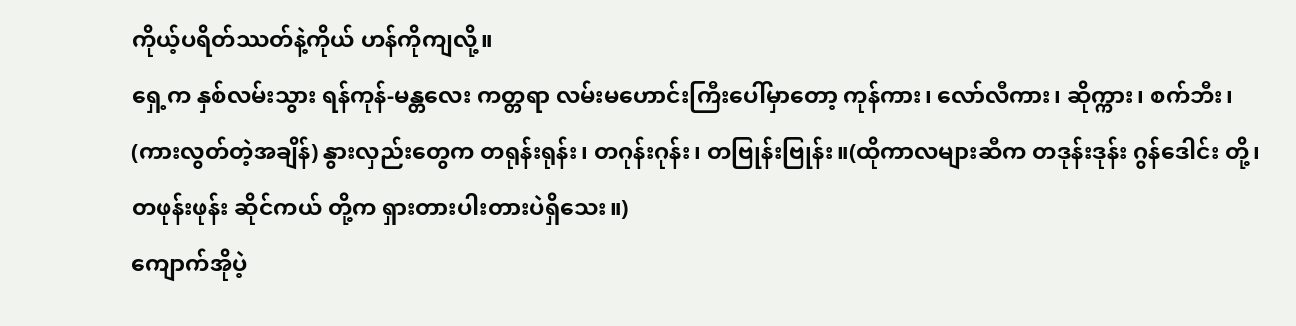ကိုယ့်ပရိတ်ဿတ်နဲ့ကိုယ် ဟန်ကိုကျလို့။
ရှေ့က နှစ်လမ်းသွား ရန်ကုန်-မန္တလေး ကတ္တရာ လမ်းမဟောင်းကြီးပေါ်မှာတော့ ကုန်ကား၊ လော်လီကား၊ ဆိုက္ကား၊ စက်ဘီး၊ (ကားလွတ်တဲ့အချိန်) နွားလှည်းတွေက တရုန်းရုန်း၊ တဂုန်းဂုန်း၊ တဗြုန်းဗြုန်း။(ထိုကာလများဆီက တဒုန်းဒုန်း ဂွန်ဒေါင်း တို့၊ တဖုန်းဖုန်း ဆိုင်ကယ် တို့က ရှားတားပါးတားပဲရှိသေး။)
ကျောက်အိုပဲ့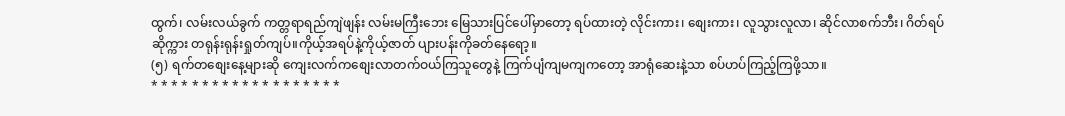ထွက်၊ လမ်းလယ်ခွက် ကတ္တရာရည်ကျဲဖျန်း လမ်းမကြီးဘေး မြေသားပြင်ပေါ်မှာတော့ ရပ်ထားတဲ့ လိုင်းကား၊ စျေးကား၊ လူသွားလူလာ၊ ဆိုင်လာစက်ဘီး၊ ဂိတ်ရပ်ဆိုက္ကား တရုန်းရုန်းရှုတ်ကျပ်။ကိုယ့်အရပ်နဲ့ကိုယ့်ဇာတ် ပျားပန်းကိုခတ်နေရော့။
(၅) ရက်တစျေးနေ့များဆို ကျေးလက်ကစျေးလာတက်ဝယ်ကြသူတွေနဲ့ ကြက်ပျံကျမကျကတော့ အာရုံဆေးနဲ့သာ စပ်ဟပ်ကြည့်ကြဖို့သာ။
* * * * * * * * * * * * * * * * * * *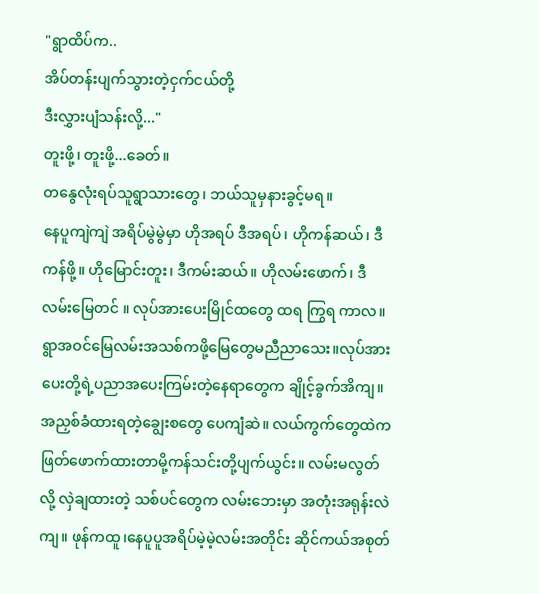"ရွာထိပ်က..
အိပ်တန်းပျက်သွားတဲ့ငှက်ငယ်တို့
ဒီးလွှားပျံသန်းလို့..."
တူးဖို့၊ တူးဖို့...ခေတ်။
တနွေလုံးရပ်သူရွာသားတွေ၊ ဘယ်သူမှနားခွင့်မရ။
နေပူကျဲကျဲ အရိပ်မွဲမွဲမှာ ဟိုအရပ် ဒီအရပ်၊ ဟိုကန်ဆယ်၊ ဒီကန်ဖို့။ ဟိုမြောင်းတူး၊ ဒီကမ်းဆယ်။ ဟိုလမ်းဖောက်၊ ဒီလမ်းမြေတင် ။ လုပ်အားပေးမြိုင်ထတွေ ထရ ကြွရ ကာလ။
ရွာအဝင်မြေလမ်းအသစ်ကဖို့မြေတွေမညီညာသေး။လုပ်အားပေးတို့ရဲ့ပညာအပေးကြမ်းတဲ့နေရာတွေက ချိုင့်ခွက်အိကျ။ အညှစ်ခံထားရတဲ့ချွေးစတွေ ပေကျံဆဲ။ လယ်ကွက်တွေထဲက ဖြတ်ဖောက်ထားတာမို့ကန်သင်းတို့ပျက်ယွင်း။ လမ်းမလွတ်လို့ လှဲချထားတဲ့ သစ်ပင်တွေက လမ်းဘေးမှာ အတုံးအရုန်းလဲကျ။ ဖုန်ကထူ၊နေပူပူအရိပ်မဲ့မဲ့လမ်းအတိုင်း ဆိုင်ကယ်အစုတ်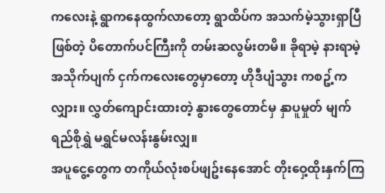ကလေးနဲ့ ရွာကနေထွက်လာတော့ ရွာထိပ်က အသက်မဲ့သွားရှာပြီဖြစ်တဲ့ ပိတောက်ပင်ကြီးကို တမ်းဆလွမ်းတမိ။ ခိုရာမဲ့ နားရာမဲ့ အသိုက်ပျက် ငှက်ကလေးတွေမှာတော့ ဟိုဒီပျံသွား ကစဥ့်ကလျှား။ လွှတ်ကျောင်းထားတဲ့ နွားတွေတောင်မှ နှာပူမှုတ် မျက်ရည်စိုရွှဲ မရွှင်မလန်းနွမ်းလျှ။
အပူငွေ့တွေက တကိုယ်လုံးစပ်ဖျဥ်းနေအောင် တိုးဝှေ့ထိုးနှက်ကြ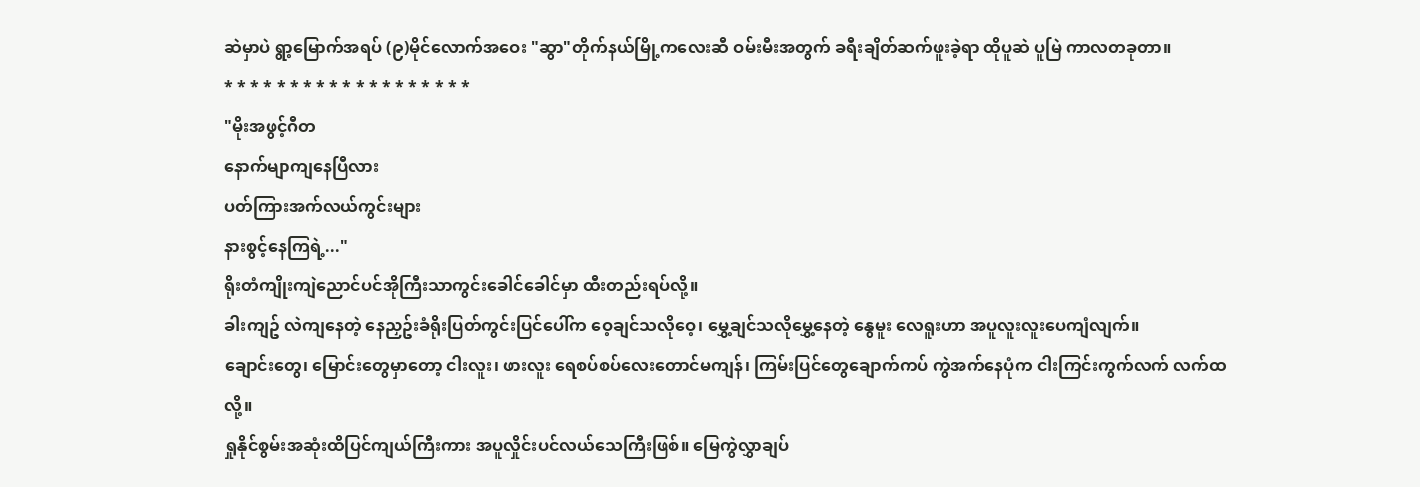ဆဲမှာပဲ ရွာ့မြောက်အရပ် (၉)မိုင်လောက်အဝေး "ဆွာ"တိုက်နယ်မြို့ကလေးဆီ ဝမ်းမီးအတွက် ခရီးချိတ်ဆက်ဖူးခဲ့ရာ ထိုပူဆဲ ပူမြဲ ကာလတခုတာ။
* * * * * * * * * * * * * * * * * * *
"မိုးအဖွင့်ဂီတ
နောက်မျာကျနေပြီလား
ပတ်ကြားအက်လယ်ကွင်းများ
နားစွင့်နေကြရဲ့..."
ရိုးတံကျိုးကျဲညောင်ပင်အိုကြီးသာကွင်းခေါင်ခေါင်မှာ ထီးတည်းရပ်လို့။
ခါးကျဥ် လဲကျနေတဲ့ နေညှဥ်းခံရိုးပြတ်ကွင်းပြင်ပေါ်က ဝေ့ချင်သလိုဝေ့၊ မွှေ့ချင်သလိုမွှေ့နေတဲ့ နွေမူး လေရူးဟာ အပူလူးလူးပေကျံလျက်။
ချောင်းတွေ၊ မြောင်းတွေမှာတော့ ငါးလူး၊ ဖားလူး ရေစပ်စပ်လေးတောင်မကျန်၊ ကြမ်းပြင်တွေချောက်ကပ် ကွဲအက်နေပုံက ငါးကြင်းကွက်လက် လက်ထလို့။
ရှုနိုင်စွမ်းအဆုံးထိပြင်ကျယ်ကြီးကား အပူလှိုင်းပင်လယ်သေကြီးဖြစ်။ မြေကွဲလွှာချပ်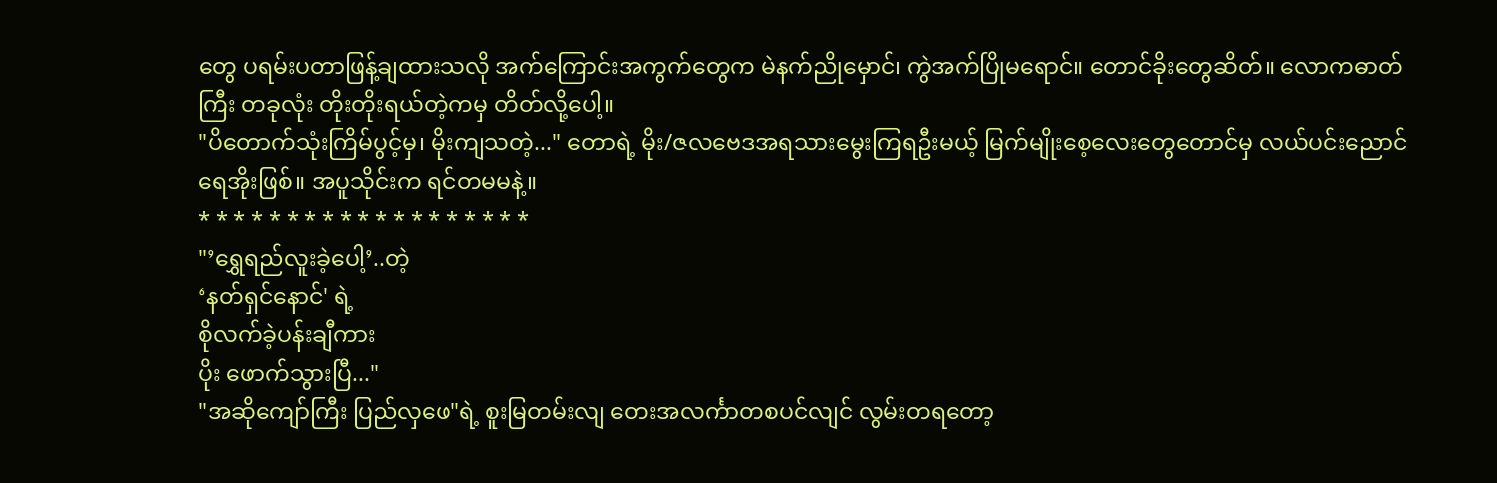တွေ ပရမ်းပတာဖြန့်ချထားသလို အက်ကြောင်းအကွက်တွေက မဲနက်ညိုမှောင်၊ ကွဲအက်ပြိုမရောင်။ တောင်ခိုးတွေဆိတ်။ လောကဓာတ်ကြီး တခုလုံး တိုးတိုးရယ်တဲ့ကမှ တိတ်လို့ပေါ့။
"ပိတောက်သုံးကြိမ်ပွင့်မှ၊ မိုးကျသတဲ့..." တောရဲ့ မိုး/ဇလဗေဒအရသားမွေးကြရဦးမယ့် မြက်မျိုးစေ့လေးတွေတောင်မှ လယ်ပင်းညောင်ရေအိုးဖြစ်။ အပူသိုင်းက ရင်တမမနဲ့။
* * * * * * * * * * * * * * * * * * *
"’ရွှေရည်လူးခဲ့ပေါ့’..တဲ့
‘နတ်ရှင်နောင်' ရဲ့
စိုလက်ခဲ့ပန်းချီကား
ပိုး ဖောက်သွားပြီ..."
"အဆိုကျော်ကြီး ပြည်လှဖေ"ရဲ့ စူးမြတမ်းလျ တေးအလင်္ကာတစပင်လျင် လွမ်းတရတော့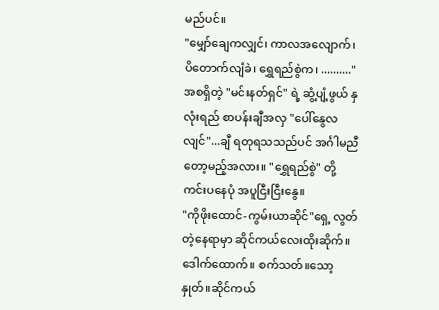မည်ပင်။
"မျှော်ချေကလျှင်၊ ကာလအလျောက်၊ ပိတောက်လျံခဲ၊ ရွှေရည်စွဲက၊ .........." အစရှိတဲ့ "မင်းနတ်ရှင်" ရဲ့ ဆွံ့ပျံ့ဖွယ် နှလုံးရည် စာပန်းချီအလှ "ပေါ်နွေလလျင်"...ချီ ရတုရသသည်ပင် အင်္ဂါမညီတော့မည့်အလား။ "ရွှေရည်စွဲ" တို့ကင်းပနေပုံ အပူငြီးငြီးနွေ။
"ကိုဖိုးထောင်-ကွမ်းယာဆိုင်"ရှေ့ လွတ်တဲ့နေရာမှာ ဆိုင်ကယ်လေးထိုးဆိုက်။ ဒေါက်ထောက်။ စက်သတ်။သော့နှုတ်။ဆိုင်ကယ်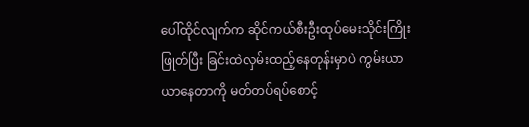ပေါ်ထိုင်လျက်က ဆိုင်ကယ်စီးဦးထုပ်မေးသိုင်းကြိုးဖြုတ်ပြီး ခြင်းထဲလှမ်းထည့်နေတုန်းမှာပဲ ကွမ်းယာယာနေတာကို မတ်တပ်ရပ်စောင့်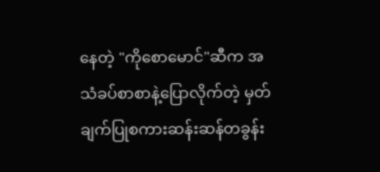နေတဲ့ "ကိုစောမောင်"ဆီက အသံခပ်စာစာနဲ့ပြောလိုက်တဲ့ မှတ်ချက်ပြုစကားဆန်းဆန်တခွန်း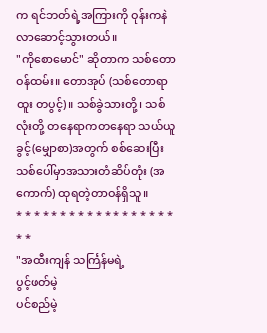က ရင်ဘတ်ရဲ့အကြားကို ဝုန်းကနဲလာဆောင့်သွားတယ်။
"ကိုစောမောင်" ဆိုတာက သစ်တောဝန်ထမ်း။ တောအုပ် (သစ်တောရာထူး တပွင့်)။ သစ်ခွဲသားတို့၊ သစ်လုံးတို့ တနေရာကတနေရာ သယ်ယူခွင့်(မျှောစာ)အတွက် စစ်ဆေးပြီး သစ်ပေါ်မှာအသားတံဆိပ်တုံး (အကောက်) ထုရတဲ့တာဝန်ရှိသူ။
* * * * * * * * * * * * * * * * * * * *
"အထီးကျန် သင်္ကြန်မရဲ့
ပွင့်ဖတ်မဲ့
ပင်စည်မဲ့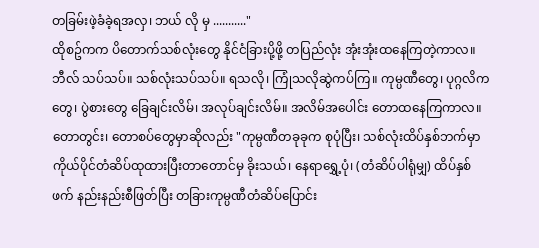တခြမ်းဖဲ့ခံခဲ့ရအလှ၊ ဘယ် လို မှ ..........."
ထိုစဥ်ကက ပိတောက်သစ်လုံးတွေ နိုင်ငံခြားပို့ဖို့ တပြည်လုံး အုံးအုံးထနေကြတဲ့ကာလ။ ဘီလ် သပ်သပ်။ သစ်လုံးသပ်သပ်။ ရသလို၊ ကြုံသလိုဆွဲကပ်ကြ။ ကုမ္ပဏီတွေ၊ ပုဂ္ဂလိကတွေ၊ ပွဲစားတွေ ခြေချင်းလိမ်၊ အလုပ်ချင်းလိမ်။ အလိမ်အပေါင်း တောထနေကြကာလ။
တောတွင်း၊ တောစပ်တွေမှာဆိုလည်း "ကုမ္ပဏီတခုခုက စုပုံပြီး၊ သစ်လုံးထိပ်နှစ်ဘက်မှာ ကိုယ်ပိုင်တံဆိပ်ထုထားပြီးတာတောင်မှ ခိုးသယ်၊ နေရာရွှေ့ပုံ၊ (တံဆိပ်ပါရုံမျှ) ထိပ်နှစ်ဖက် နည်းနည်းစီဖြတ်ပြီး တခြားကုမ္ပဏီတံဆိပ်ပြောင်း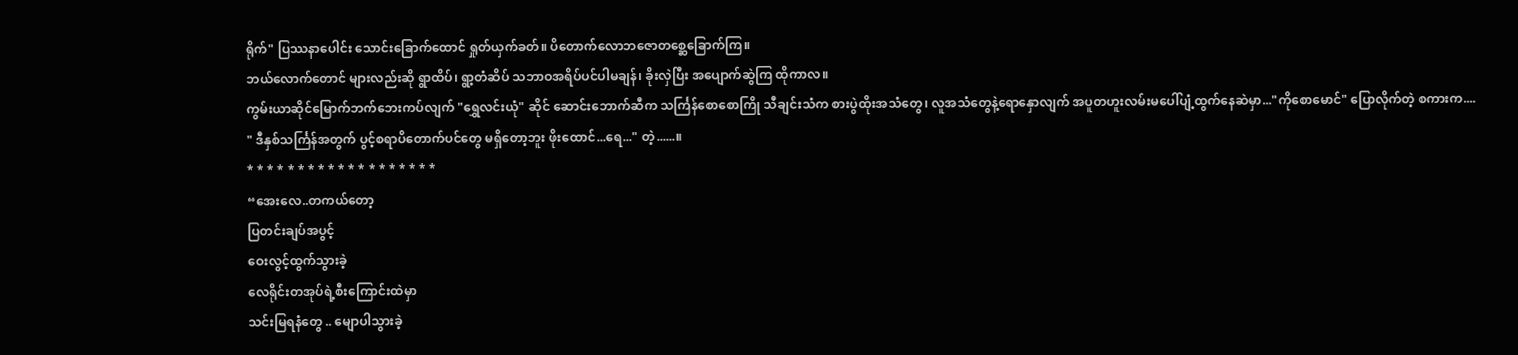ရိုက်" ပြဿနာပေါင်း သောင်းခြောက်ထောင် ရှုတ်ယှက်ခတ်။ ပိတောက်လောဘဇောတစ္ဆေခြောက်ကြ။
ဘယ်လောက်တောင် များလည်းဆို ရွာထိပ်၊ ရွာ့တံဆိပ် သဘာဝအရိပ်ပင်ပါမချန်၊ ခိုးလှဲပြီး အပျောက်ဆွဲကြ ထိုကာလ။
ကွမ်းယာဆိုင်မြောက်ဘက်ဘေးကပ်လျက် "ရွှေလင်းယုံ" ဆိုင် ဆောင်းဘောက်ဆီက သင်္ကြန်စောစောကြို သီချင်းသံက စားပွဲထိုးအသံတွေ၊ လူအသံတွေနဲ့ရောနှောလျက် အပူတဟူးလမ်းမပေါ်ပျံ့ထွက်နေဆဲမှာ..."ကိုစောမောင်" ပြောလိုက်တဲ့ စကားက....
" ဒီနှစ်သင်္ကြန်အတွက် ပွင့်စရာပိတောက်ပင်တွေ မရှိတော့ဘူး ဖိုးထောင်...ရေ..." တဲ့......။
* * * * * * * * * * * * * * * * * * *
“အေးလေ..တကယ်တော့
ပြတင်းချပ်အပွင့်
ဝေးလွင့်ထွက်သွားခဲ့
လေရိုင်းတအုပ်ရဲ့စီးကြောင်းထဲမှာ
သင်းမြရနံတွေ .. မျောပါသွားခဲ့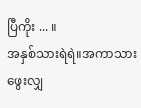ပြီကိုး ... ။
အနှစ်သားရဲရဲ။အကာသားဖွေးလျှ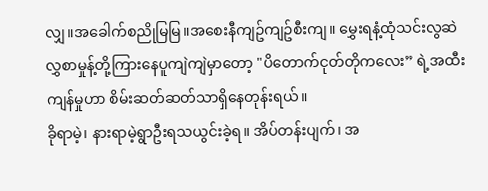လျှ။အခေါက်စညိုမြမြ။အစေးနီကျဥ်ကျဥ်စီးကျ။ မွှေးရနံ့ထုံသင်းလွဆဲ လွှစာမှုန့်တို့ကြားနေပူကျဲကျဲမှာတော့ "ပိတောက်ငုတ်တိုကလေး” ရဲ့အထီးကျန်မှုဟာ စိမ်းဆတ်ဆတ်သာရှိနေတုန်းရယ်။
ခိုရာမဲ့၊ နားရာမဲ့ရွာဦးရသယွင်းခဲ့ရ။ အိပ်တန်းပျက်၊ အ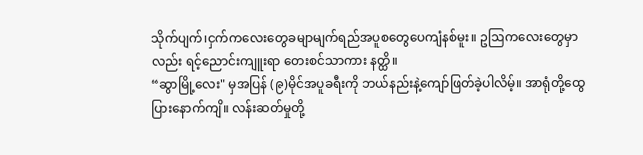သိုက်ပျက်၊ငှက်ကလေးတွေခမျာမျက်ရည်အပူစတွေပေကျံနစ်မူး။ ဥဩကလေးတွေမှာလည်း ရင့်ညောင်းကျူးရာ တေးစင်သာကား နတ္ထိ။
“ဆွာမြို့လေး" မှအပြန် (၉)မိုင်အပူခရီးကို ဘယ်နည်းနဲ့ကျော်ဖြတ်ခဲ့ပါလိမ့်။ အာရုံတို့ထွေပြားနောက်ကျိ။ လန်းဆတ်မှုတို့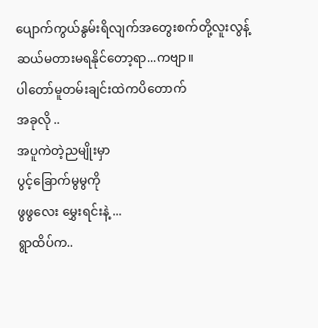ပျောက်ကွယ်နွမ်းရိလျက်အတွေးစက်တို့လူးလွန့်ဆယ်မတားမရနိုင်တော့ရာ...ကဗျာ။
ပါတော်မူတမ်းချင်းထဲကပိတောက်
အခုလို ..
အပူကဲတဲ့ညမျိုးမှာ
ပွင့်ခြောက်မွမွကို
ဖွဖွလေး မွှေးရင်းနဲ့ ...
ရွာထိပ်က..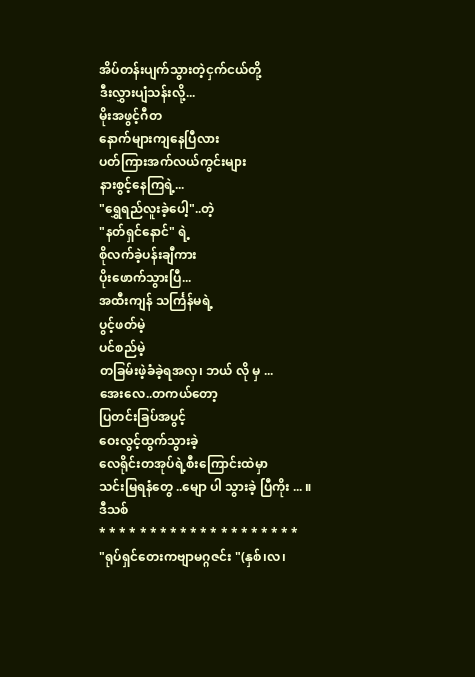အိပ်တန်းပျက်သွားတဲ့ငှက်ငယ်တို့
ဒီးလွှားပျံသန်းလို့...
မိုးအဖွင့်ဂီတ
နောက်များကျနေပြီလား
ပတ်ကြားအက်လယ်ကွင်းများ
နားစွင့်နေကြရဲ့...
"ရွှေရည်လူးခဲ့ပေါ့"..တဲ့
"နတ်ရှင်နောင်" ရဲ့
စိုလက်ခဲ့ပန်းချီကား
ပိုးဖောက်သွားပြီ...
အထီးကျန် သင်္ကြန်မရဲ့
ပွင့်ဖတ်မဲ့
ပင်စည်မဲ့
တခြမ်းဖဲ့ခံခဲ့ရအလှ၊ ဘယ် လို မှ ...
အေးလေ..တကယ်တော့
ပြတင်းခြပ်အပွင့်
ဝေးလွင့်ထွက်သွားခဲ့
လေရိုင်းတအုပ်ရဲ့စီးကြောင်းထဲမှာ
သင်းမြရနံတွေ ..မျော ပါ သွားခဲ့ ပြီကိုး ... ။
ဒီသစ်
* * * * * * * * * * * * * * * * * * * *
"ရုပ်ရှင်တေးကဗျာမဂ္ဂဇင်း "(နှစ်၊လ၊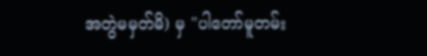အတွဲမမှတ်မိ) မှ "ပါတော်မူတမ်း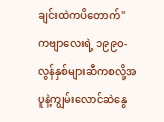ချင်းထဲကပိတောက်" ကဗျာလေးရဲ့ ၁၉၉၀- လွန်နှစ်များဆီကစလို့အပူနဲ့ကျွမ်းလောင်ဆဲနွေ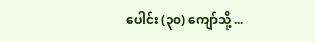ပေါင်း (၃၀) ကျော်သို့ ...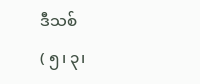ဒီသစ်
( ၅၊ ၃၊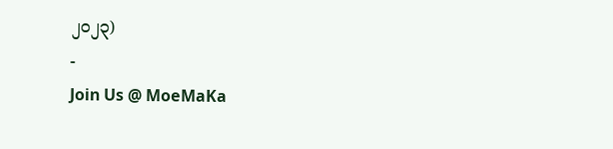၂၀၂၃)
-
Join Us @ MoeMaKa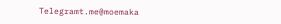Telegramt.me@moemaka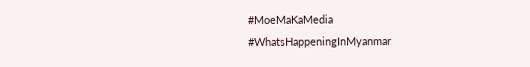#MoeMaKaMedia
#WhatsHappeningInMyanmar